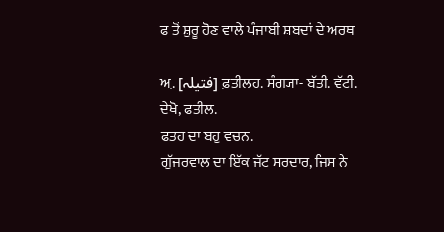ਫ ਤੋਂ ਸ਼ੁਰੂ ਹੋਣ ਵਾਲੇ ਪੰਜਾਬੀ ਸ਼ਬਦਾਂ ਦੇ ਅਰਥ

ਅ਼. [فتیلہ] ਫ਼ਤੀਲਹ. ਸੰਗ੍ਯਾ- ਬੱਤੀ. ਵੱਟੀ.
ਦੇਖੋ, ਫਤੀਲ.
ਫਤਹ ਦਾ ਬਹੁ ਵਚਨ.
ਗੁੱਜਰਵਾਲ ਦਾ ਇੱਕ ਜੱਟ ਸਰਦਾਰ, ਜਿਸ ਨੇ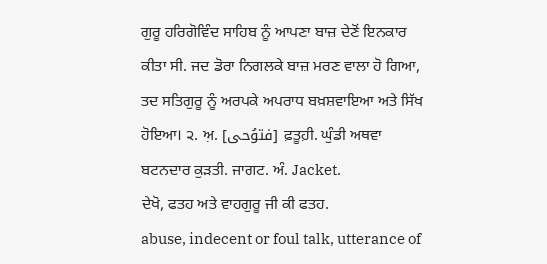ਗੁਰੂ ਹਰਿਗੋਵਿੰਦ ਸਾਹਿਬ ਨੂੰ ਆਪਣਾ ਬਾਜ਼ ਦੇਣੋਂ ਇਨਕਾਰ ਕੀਤਾ ਸੀ. ਜਦ ਡੋਰਾ ਨਿਗਲਕੇ ਬਾਜ਼ ਮਰਣ ਵਾਲਾ ਹੋ ਗਿਆ, ਤਦ ਸਤਿਗੁਰੂ ਨੂੰ ਅਰਪਕੇ ਅਪਰਾਧ ਬਖ਼ਸ਼ਵਾਇਆ ਅਤੇ ਸਿੱਖ ਹੋਇਆ। ੨. ਅ਼. [فتوُحی] ਫ਼ਤੂਹ਼ੀ. ਘੁੰਡੀ ਅਥਵਾ ਬਟਨਦਾਰ ਕੁੜਤੀ. ਜਾਗਟ. ਅੰ. Jacket.
ਦੇਖੋ, ਫਤਹ ਅਤੇ ਵਾਹਗੁਰੂ ਜੀ ਕੀ ਫਤਹ.
abuse, indecent or foul talk, utterance of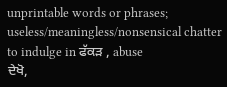unprintable words or phrases; useless/meaningless/nonsensical chatter
to indulge in ਫੱਕੜ , abuse
ਦੇਖੋ,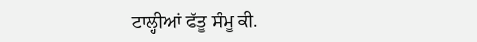ਟਾਲ੍ਹੀਆਂ ਫੱਤੂ ਸੰਮੂ ਕੀ.